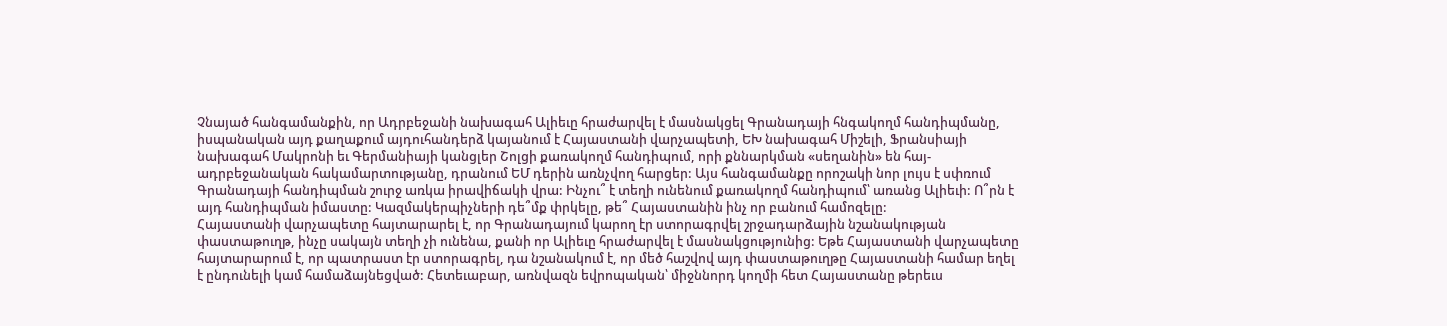Չնայած հանգամանքին, որ Ադրբեջանի նախագահ Ալիեւը հրաժարվել է մասնակցել Գրանադայի հնգակողմ հանդիպմանը, իսպանական այդ քաղաքում այդուհանդերձ կայանում է Հայաստանի վարչապետի, ԵԽ նախագահ Միշելի, Ֆրանսիայի նախագահ Մակրոնի եւ Գերմանիայի կանցլեր Շոլցի քառակողմ հանդիպում, որի քննարկման «սեղանին» են հայ-ադրբեջանական հակամարտությանը, դրանում ԵՄ դերին առնչվող հարցեր: Այս հանգամանքը որոշակի նոր լույս է սփռում Գրանադայի հանդիպման շուրջ առկա իրավիճակի վրա: Ինչու՞ է տեղի ունենում քառակողմ հանդիպում՝ առանց Ալիեւի: Ո՞րն է այդ հանդիպման իմաստը: Կազմակերպիչների դե՞մք փրկելը, թե՞ Հայաստանին ինչ որ բանում համոզելը:
Հայաստանի վարչապետը հայտարարել է, որ Գրանադայում կարող էր ստորագրվել շրջադարձային նշանակության փաստաթուղթ, ինչը սակայն տեղի չի ունենա, քանի որ Ալիեւը հրաժարվել է մասնակցությունից: Եթե Հայաստանի վարչապետը հայտարարում է, որ պատրաստ էր ստորագրել, դա նշանակում է, որ մեծ հաշվով այդ փաստաթուղթը Հայաստանի համար եղել է ընդունելի կամ համաձայնեցված: Հետեւաբար, առնվազն եվրոպական՝ միջննորդ կողմի հետ Հայաստանը թերեւս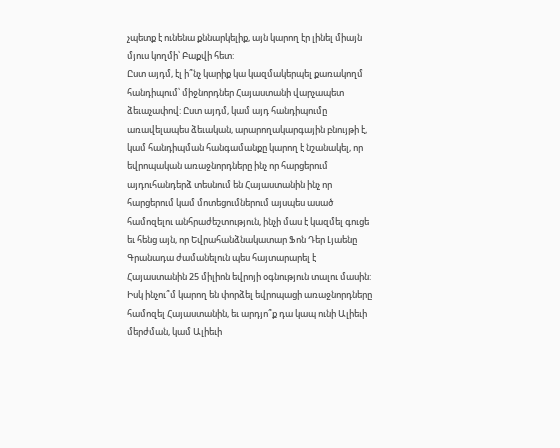չպետք է ունենա քննարկելիք, այն կարող էր լինել միայն մյուս կողմի՝ Բաքվի հետ:
Ըստ այդմ, էլ ի՞նչ կարիք կա կազմակերպել քառակողմ հանդիպում՝ միջնորդներ Հայաստանի վարչապետ ձեւաչափով: Ըստ այդմ, կամ այդ հանդիպումը առավելապես ձեւական, արարողակարգային բնույթի է, կամ հանդիպման հանգամանքը կարող է նշանակել, որ եվրոպական առաջնորդները ինչ որ հարցերում այդուհանդերձ տեսնում են Հայաստանին ինչ որ հարցերում կամ մոտեցումներում այսպես ասած համոզելու անհրաժեշտություն, ինչի մաս է կազմել գուցե եւ հենց այն, որ Եվրահանձնակատար Ֆոն Դեր Լյաենը Գրանադա ժամանելուն պես հայտարարել է Հայաստանին 25 միլիոն եվրոյի օգնություն տալու մասին: Իսկ ինչու՞մ կարող են փորձել եվրոպացի առաջնորդները համոզել Հայաստանին, եւ արդյո՞ք դա կապ ունի Ալիեւի մերժման, կամ Ալիեւի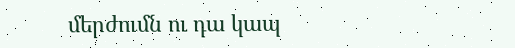մերժումն ու դա կապ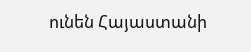ունեն Հայաստանի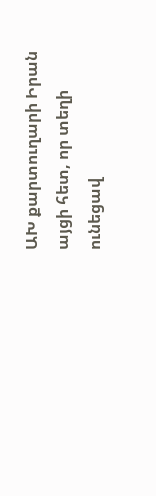ԱԽ քարտուղարի Իրան այցի հետ, որ տեղի ունեցավ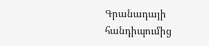Գրանադայի հանդիպումից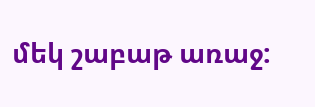մեկ շաբաթ առաջ: